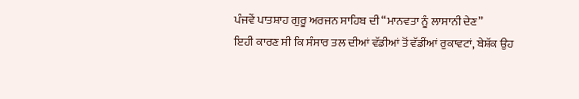ਪੰਜਵੇਂ ਪਾਤਸ਼ਾਹ ਗੁਰੂ ਅਰਜਨ ਸਾਹਿਬ ਦੀ “ਮਾਨਵਤਾ ਨੂੰ ਲਾਸਾਨੀ ਦੇਣ”
ਇਹੀ ਕਾਰਣ ਸੀ ਕਿ ਸੰਸਾਰ ਤਲ ਦੀਆਂ ਵੱਡੀਆਂ ਤੋਂ ਵੱਡੀਂਆਂ ਰੁਕਾਵਟਾਂ, ਬੇਸ਼ੱਕ ਉਹ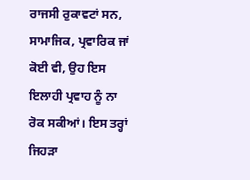ਰਾਜਸੀ ਰੁਕਾਵਟਾਂ ਸਨ, ਸਾਮਾਜਿਕ, ਪ੍ਰਵਾਰਿਕ ਜਾਂ ਕੋਈ ਵੀ, ਉਹ ਇਸ ਇਲਾਹੀ ਪ੍ਰਵਾਹ ਨੂੰ ਨਾ ਰੋਕ ਸਕੀਆਂ। ਇਸ ਤਰ੍ਹਾਂ ਜਿਹੜਾ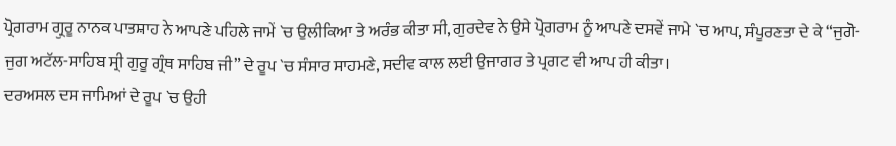ਪ੍ਰੋਗਰਾਮ ਗ੍ਰੁਰੂ ਨਾਨਕ ਪਾਤਸ਼ਾਹ ਨੇ ਆਪਣੇ ਪਹਿਲੇ ਜਾਮੇਂ `ਚ ਉਲੀਕਿਆ ਤੇ ਅਰੰਭ ਕੀਤਾ ਸੀ, ਗੁਰਦੇਵ ਨੇ ਉਸੇ ਪ੍ਰੋਗਰਾਮ ਨੂੰ ਆਪਣੇ ਦਸਵੇਂ ਜਾਮੇ `ਚ ਆਪ, ਸੰਪੂਰਣਤਾ ਦੇ ਕੇ “ਜੁਗੋ-ਜੁਗ ਅਟੱਲ-ਸਾਹਿਬ ਸ੍ਰੀ ਗੁਰੂ ਗ੍ਰੰਥ ਸਾਹਿਬ ਜੀ” ਦੇ ਰੂਪ `ਚ ਸੰਸਾਰ ਸਾਹਮਣੇ, ਸਦੀਵ ਕਾਲ ਲਈ ਉਜਾਗਰ ਤੇ ਪ੍ਰਗਟ ਵੀ ਆਪ ਹੀ ਕੀਤਾ।
ਦਰਅਸਲ ਦਸ ਜਾਮਿਆਂ ਦੇ ਰੂਪ `ਚ ਉਹੀ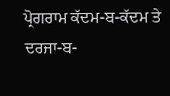ਪ੍ਰੋਗਰਾਮ ਕੱਦਮ-ਬ-ਕੱਦਮ ਤੇ ਦਰਜਾ-ਬ-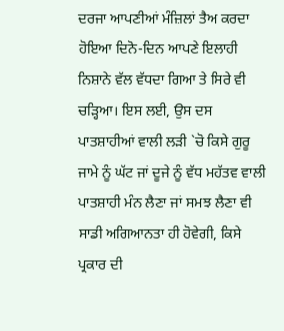ਦਰਜਾ ਆਪਣੀਆਂ ਮੰਜ਼ਿਲਾਂ ਤੈਅ ਕਰਦਾ ਹੋਇਆ ਦਿਨੋ-ਦਿਨ ਆਪਣੇ ਇਲਾਹੀ ਨਿਸ਼ਾਨੇ ਵੱਲ ਵੱਧਦਾ ਗਿਆ ਤੇ ਸਿਰੇ ਵੀ ਚੜ੍ਹਿਆ। ਇਸ ਲਈ, ਉਸ ਦਸ ਪਾਤਸ਼ਾਹੀਆਂ ਵਾਲੀ ਲੜੀ `ਚੋ ਕਿਸੇ ਗੁਰੂ ਜਾਮੇ ਨੂੰ ਘੱਟ ਜਾਂ ਦੂਜੇ ਨੂੰ ਵੱਧ ਮਹੱਤਵ ਵਾਲੀ ਪਾਤਸ਼ਾਹੀ ਮੰਨ ਲੈਣਾ ਜਾਂ ਸਮਝ ਲੈਣਾ ਵੀ ਸਾਡੀ ਅਗਿਆਨਤਾ ਹੀ ਹੋਵੇਗੀ, ਕਿਸੇ ਪ੍ਰਕਾਰ ਦੀ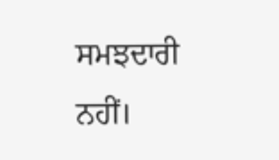ਸਮਝਦਾਰੀ ਨਹੀਂ।